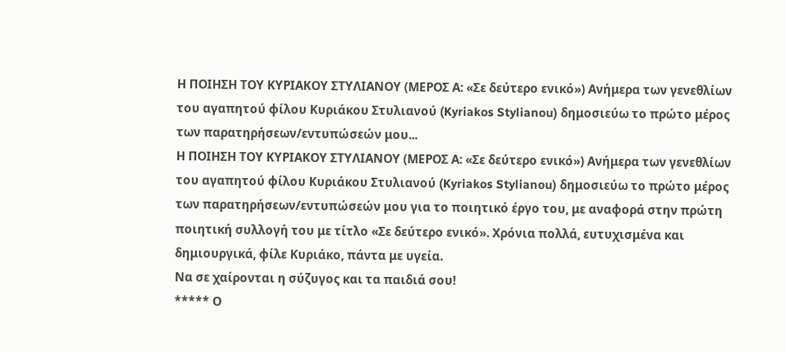Η ΠΟΙΗΣΗ ΤΟΥ ΚΥΡΙΑΚΟΥ ΣΤΥΛΙΑΝΟΥ (ΜΕΡΟΣ Α: «Σε δεύτερο ενικό») Ανήμερα των γενεθλίων του αγαπητού φίλου Κυριάκου Στυλιανού (Kyriakos Stylianou) δημοσιεύω το πρώτο μέρος των παρατηρήσεων/εντυπώσεών μου...
Η ΠΟΙΗΣΗ ΤΟΥ ΚΥΡΙΑΚΟΥ ΣΤΥΛΙΑΝΟΥ (ΜΕΡΟΣ Α: «Σε δεύτερο ενικό») Ανήμερα των γενεθλίων του αγαπητού φίλου Κυριάκου Στυλιανού (Kyriakos Stylianou) δημοσιεύω το πρώτο μέρος των παρατηρήσεων/εντυπώσεών μου για το ποιητικό έργο του, με αναφορά στην πρώτη ποιητική συλλογή του με τίτλο «Σε δεύτερο ενικό». Χρόνια πολλά, ευτυχισμένα και δημιουργικά, φίλε Κυριάκο, πάντα με υγεία.
Να σε χαίρονται η σύζυγος και τα παιδιά σου!
***** Ο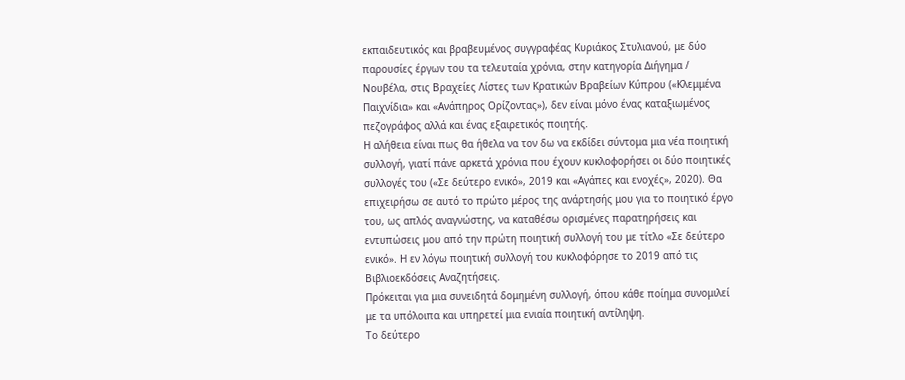εκπαιδευτικός και βραβευμένος συγγραφέας Κυριάκος Στυλιανού, με δύο παρουσίες έργων του τα τελευταία χρόνια, στην κατηγορία Διήγημα / Νουβέλα, στις Βραχείες Λίστες των Κρατικών Βραβείων Κύπρου («Κλεμμένα Παιχνίδια» και «Ανάπηρος Ορίζοντας»), δεν είναι μόνο ένας καταξιωμένος πεζογράφος αλλά και ένας εξαιρετικός ποιητής.
Η αλήθεια είναι πως θα ήθελα να τον δω να εκδίδει σύντομα μια νέα ποιητική συλλογή, γιατί πάνε αρκετά χρόνια που έχουν κυκλοφορήσει οι δύο ποιητικές συλλογές του («Σε δεύτερο ενικό», 2019 και «Αγάπες και ενοχές», 2020). Θα επιχειρήσω σε αυτό το πρώτο μέρος της ανάρτησής μου για το ποιητικό έργο του, ως απλός αναγνώστης, να καταθέσω ορισμένες παρατηρήσεις και εντυπώσεις μου από την πρώτη ποιητική συλλογή του με τίτλο «Σε δεύτερο ενικό». Η εν λόγω ποιητική συλλογή του κυκλοφόρησε το 2019 από τις Βιβλιοεκδόσεις Αναζητήσεις.
Πρόκειται για μια συνειδητά δομημένη συλλογή, όπου κάθε ποίημα συνομιλεί με τα υπόλοιπα και υπηρετεί μια ενιαία ποιητική αντίληψη.
Το δεύτερο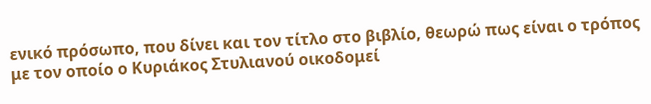ενικό πρόσωπο, που δίνει και τον τίτλο στο βιβλίο, θεωρώ πως είναι ο τρόπος με τον οποίο ο Κυριάκος Στυλιανού οικοδομεί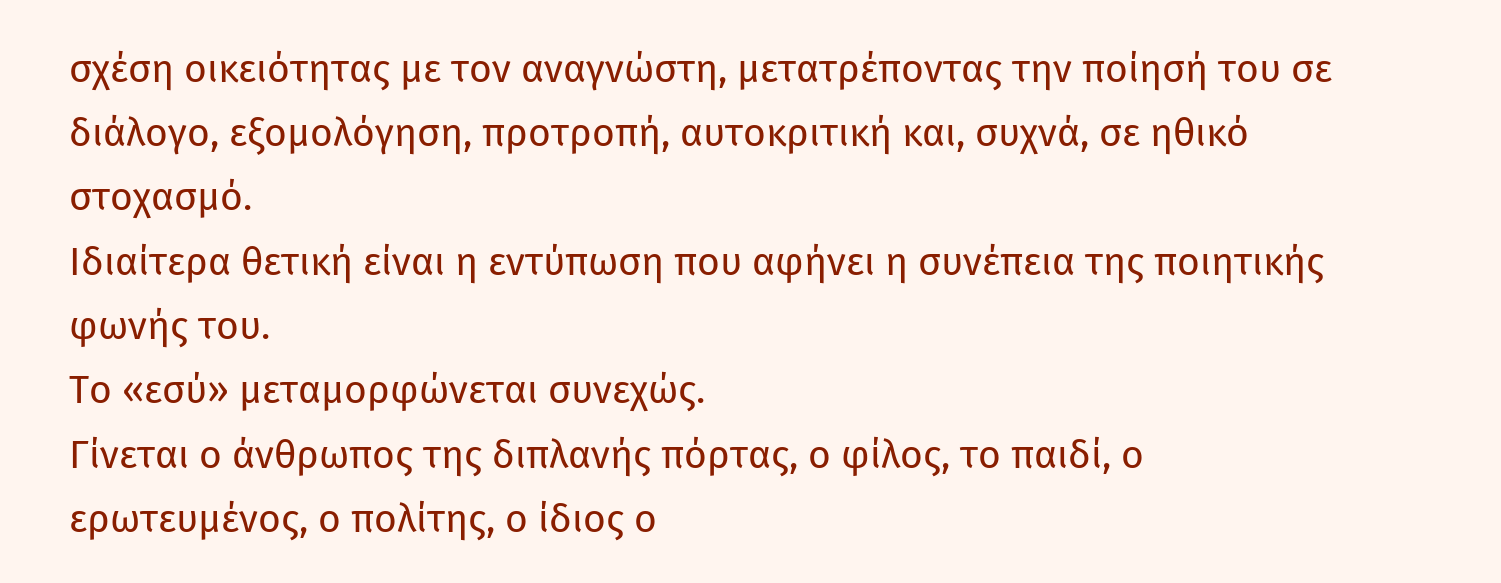σχέση οικειότητας με τον αναγνώστη, μετατρέποντας την ποίησή του σε διάλογο, εξομολόγηση, προτροπή, αυτοκριτική και, συχνά, σε ηθικό στοχασμό.
Ιδιαίτερα θετική είναι η εντύπωση που αφήνει η συνέπεια της ποιητικής φωνής του.
Το «εσύ» μεταμορφώνεται συνεχώς.
Γίνεται ο άνθρωπος της διπλανής πόρτας, ο φίλος, το παιδί, ο ερωτευμένος, ο πολίτης, ο ίδιος ο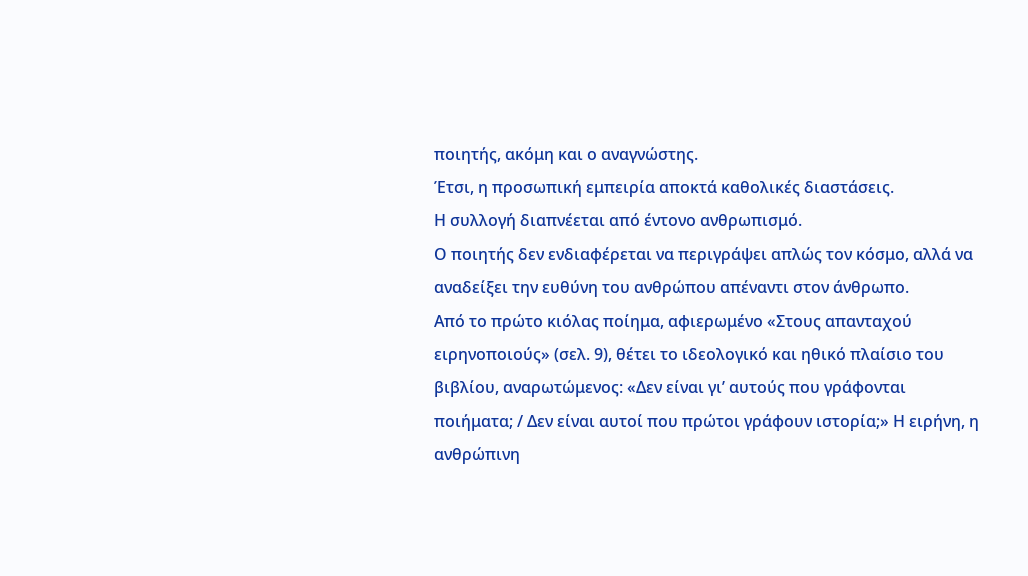ποιητής, ακόμη και ο αναγνώστης.
Έτσι, η προσωπική εμπειρία αποκτά καθολικές διαστάσεις.
Η συλλογή διαπνέεται από έντονο ανθρωπισμό.
Ο ποιητής δεν ενδιαφέρεται να περιγράψει απλώς τον κόσμο, αλλά να αναδείξει την ευθύνη του ανθρώπου απέναντι στον άνθρωπο.
Από το πρώτο κιόλας ποίημα, αφιερωμένο «Στους απανταχού ειρηνοποιούς» (σελ. 9), θέτει το ιδεολογικό και ηθικό πλαίσιο του βιβλίου, αναρωτώμενος: «Δεν είναι γι’ αυτούς που γράφονται ποιήματα; / Δεν είναι αυτοί που πρώτοι γράφουν ιστορία;» Η ειρήνη, η ανθρώπινη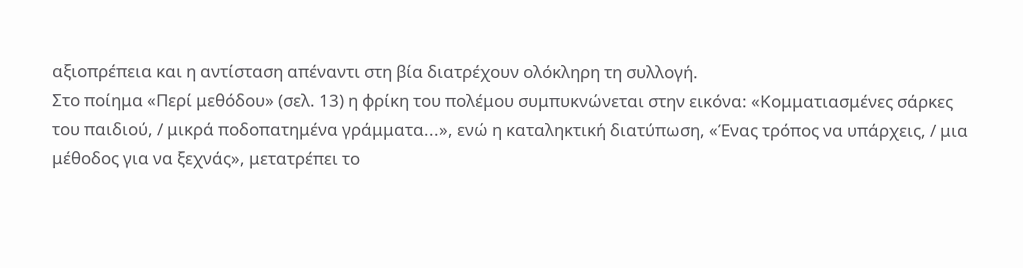αξιοπρέπεια και η αντίσταση απέναντι στη βία διατρέχουν ολόκληρη τη συλλογή.
Στο ποίημα «Περί μεθόδου» (σελ. 13) η φρίκη του πολέμου συμπυκνώνεται στην εικόνα: «Κομματιασμένες σάρκες του παιδιού, / μικρά ποδοπατημένα γράμματα...», ενώ η καταληκτική διατύπωση, «Ένας τρόπος να υπάρχεις, / μια μέθοδος για να ξεχνάς», μετατρέπει το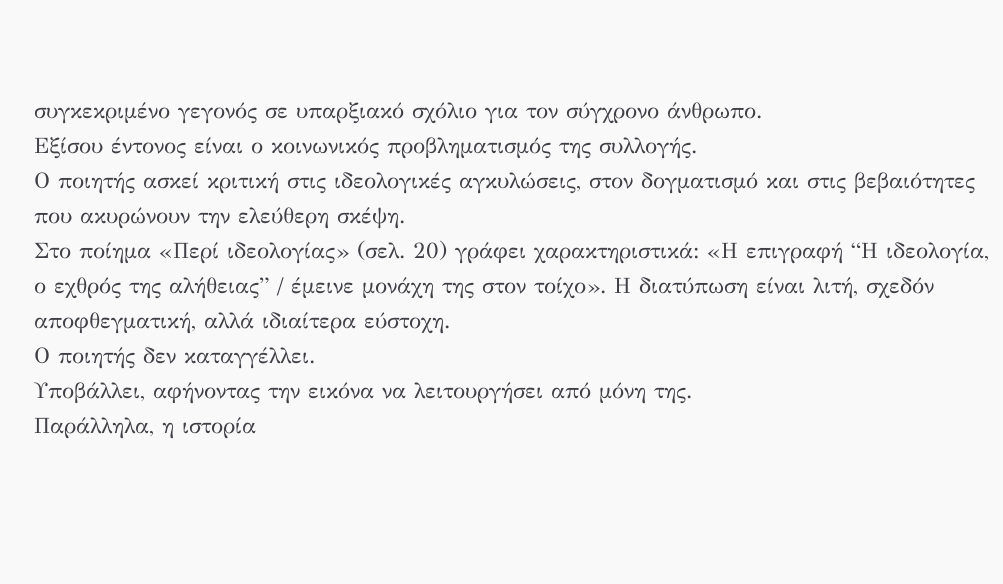συγκεκριμένο γεγονός σε υπαρξιακό σχόλιο για τον σύγχρονο άνθρωπο.
Εξίσου έντονος είναι ο κοινωνικός προβληματισμός της συλλογής.
Ο ποιητής ασκεί κριτική στις ιδεολογικές αγκυλώσεις, στον δογματισμό και στις βεβαιότητες που ακυρώνουν την ελεύθερη σκέψη.
Στο ποίημα «Περί ιδεολογίας» (σελ. 20) γράφει χαρακτηριστικά: «Η επιγραφή “Η ιδεολογία, ο εχθρός της αλήθειας” / έμεινε μονάχη της στον τοίχο». Η διατύπωση είναι λιτή, σχεδόν αποφθεγματική, αλλά ιδιαίτερα εύστοχη.
Ο ποιητής δεν καταγγέλλει.
Υποβάλλει, αφήνοντας την εικόνα να λειτουργήσει από μόνη της.
Παράλληλα, η ιστορία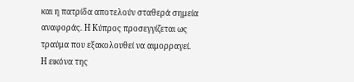και η πατρίδα αποτελούν σταθερά σημεία αναφοράς. Η Κύπρος προσεγγίζεται ως τραύμα που εξακολουθεί να αιμορραγεί.
Η εικόνα της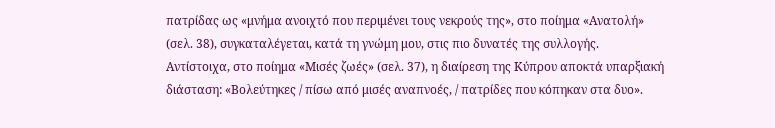πατρίδας ως «μνήμα ανοιχτό που περιμένει τους νεκρούς της», στο ποίημα «Ανατολή» (σελ. 38), συγκαταλέγεται, κατά τη γνώμη μου, στις πιο δυνατές της συλλογής.
Αντίστοιχα, στο ποίημα «Μισές ζωές» (σελ. 37), η διαίρεση της Κύπρου αποκτά υπαρξιακή διάσταση: «Βολεύτηκες / πίσω από μισές αναπνοές, / πατρίδες που κόπηκαν στα δυο».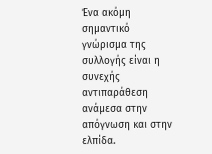Ένα ακόμη σημαντικό γνώρισμα της συλλογής είναι η συνεχής αντιπαράθεση ανάμεσα στην απόγνωση και στην ελπίδα.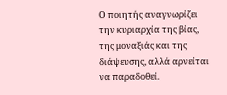Ο ποιητής αναγνωρίζει την κυριαρχία της βίας, της μοναξιάς και της διάψευσης, αλλά αρνείται να παραδοθεί.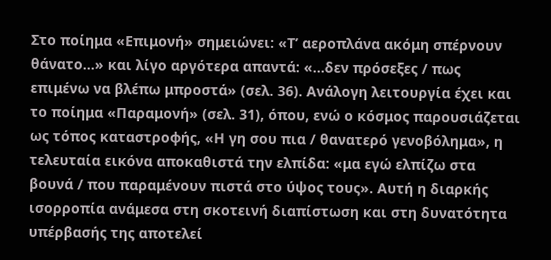Στο ποίημα «Επιμονή» σημειώνει: «Τ’ αεροπλάνα ακόμη σπέρνουν θάνατο...» και λίγο αργότερα απαντά: «...δεν πρόσεξες / πως επιμένω να βλέπω μπροστά» (σελ. 36). Ανάλογη λειτουργία έχει και το ποίημα «Παραμονή» (σελ. 31), όπου, ενώ ο κόσμος παρουσιάζεται ως τόπος καταστροφής, «Η γη σου πια / θανατερό γενοβόλημα», η τελευταία εικόνα αποκαθιστά την ελπίδα: «μα εγώ ελπίζω στα βουνά / που παραμένουν πιστά στο ύψος τους». Αυτή η διαρκής ισορροπία ανάμεσα στη σκοτεινή διαπίστωση και στη δυνατότητα υπέρβασής της αποτελεί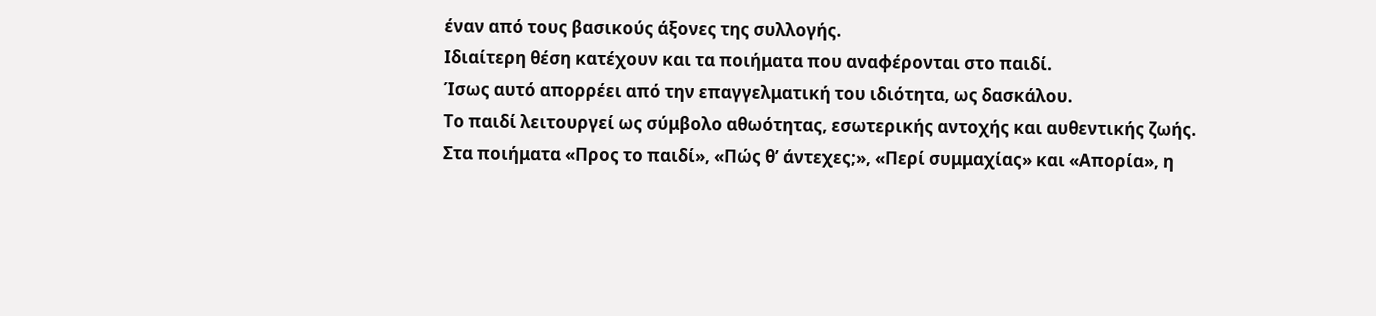έναν από τους βασικούς άξονες της συλλογής.
Ιδιαίτερη θέση κατέχουν και τα ποιήματα που αναφέρονται στο παιδί.
Ίσως αυτό απορρέει από την επαγγελματική του ιδιότητα, ως δασκάλου.
Το παιδί λειτουργεί ως σύμβολο αθωότητας, εσωτερικής αντοχής και αυθεντικής ζωής.
Στα ποιήματα «Προς το παιδί», «Πώς θ’ άντεχες;», «Περί συμμαχίας» και «Απορία», η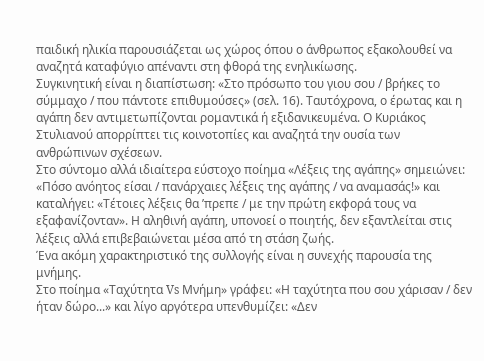παιδική ηλικία παρουσιάζεται ως χώρος όπου ο άνθρωπος εξακολουθεί να αναζητά καταφύγιο απέναντι στη φθορά της ενηλικίωσης.
Συγκινητική είναι η διαπίστωση: «Στο πρόσωπο του γιου σου / βρήκες το σύμμαχο / που πάντοτε επιθυμούσες» (σελ. 16). Ταυτόχρονα, ο έρωτας και η αγάπη δεν αντιμετωπίζονται ρομαντικά ή εξιδανικευμένα. Ο Κυριάκος Στυλιανού απορρίπτει τις κοινοτοπίες και αναζητά την ουσία των ανθρώπινων σχέσεων.
Στο σύντομο αλλά ιδιαίτερα εύστοχο ποίημα «Λέξεις της αγάπης» σημειώνει: «Πόσο ανόητος είσαι / πανάρχαιες λέξεις της αγάπης / να αναμασάς!» και καταλήγει: «Τέτοιες λέξεις θα ’πρεπε / με την πρώτη εκφορά τους να εξαφανίζονταν». Η αληθινή αγάπη, υπονοεί ο ποιητής, δεν εξαντλείται στις λέξεις αλλά επιβεβαιώνεται μέσα από τη στάση ζωής.
Ένα ακόμη χαρακτηριστικό της συλλογής είναι η συνεχής παρουσία της μνήμης.
Στο ποίημα «Ταχύτητα Vs Μνήμη» γράφει: «Η ταχύτητα που σου χάρισαν / δεν ήταν δώρο...» και λίγο αργότερα υπενθυμίζει: «Δεν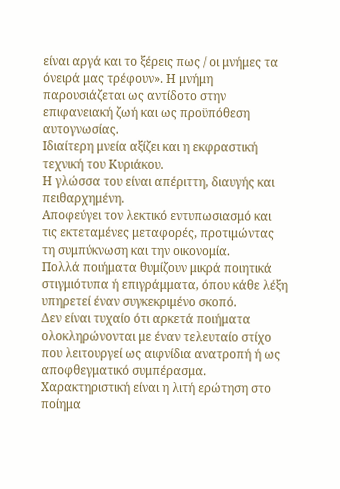είναι αργά και το ξέρεις πως / οι μνήμες τα όνειρά μας τρέφουν». Η μνήμη παρουσιάζεται ως αντίδοτο στην επιφανειακή ζωή και ως προϋπόθεση αυτογνωσίας.
Ιδιαίτερη μνεία αξίζει και η εκφραστική τεχνική του Κυριάκου.
Η γλώσσα του είναι απέριττη, διαυγής και πειθαρχημένη.
Αποφεύγει τον λεκτικό εντυπωσιασμό και τις εκτεταμένες μεταφορές, προτιμώντας τη συμπύκνωση και την οικονομία.
Πολλά ποιήματα θυμίζουν μικρά ποιητικά στιγμιότυπα ή επιγράμματα, όπου κάθε λέξη υπηρετεί έναν συγκεκριμένο σκοπό.
Δεν είναι τυχαίο ότι αρκετά ποιήματα ολοκληρώνονται με έναν τελευταίο στίχο που λειτουργεί ως αιφνίδια ανατροπή ή ως αποφθεγματικό συμπέρασμα.
Χαρακτηριστική είναι η λιτή ερώτηση στο ποίημα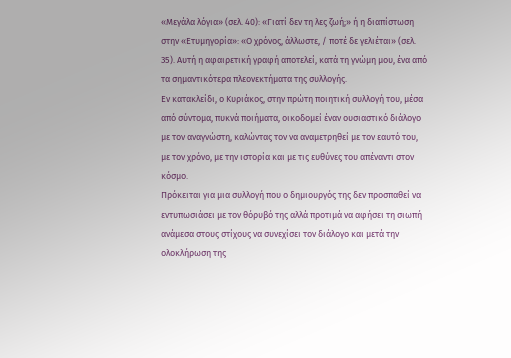«Μεγάλα λόγια» (σελ. 40): «Γιατί δεν τη λες ζωή;» ή η διαπίστωση στην «Ετυμηγορία»: «Ο χρόνος, άλλωστε, / ποτέ δε γελιέται» (σελ. 35). Αυτή η αφαιρετική γραφή αποτελεί, κατά τη γνώμη μου, ένα από τα σημαντικότερα πλεονεκτήματα της συλλογής.
Εν κατακλείδι, ο Κυριάκος, στην πρώτη ποιητική συλλογή του, μέσα από σύντομα, πυκνά ποιήματα, οικοδομεί έναν ουσιαστικό διάλογο με τον αναγνώστη, καλώντας τον να αναμετρηθεί με τον εαυτό του, με τον χρόνο, με την ιστορία και με τις ευθύνες του απέναντι στον κόσμο.
Πρόκειται για μια συλλογή που ο δημιουργός της δεν προσπαθεί να εντυπωσιάσει με τον θόρυβό της αλλά προτιμά να αφήσει τη σιωπή ανάμεσα στους στίχους να συνεχίσει τον διάλογο και μετά την ολοκλήρωση της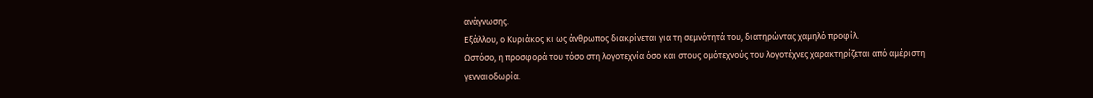ανάγνωσης.
Εξάλλου, ο Κυριάκος κι ως άνθρωπος διακρίνεται για τη σεμνότητά του, διατηρώντας χαμηλό προφίλ.
Ωστόσο, η προσφορά του τόσο στη λογοτεχνία όσο και στους ομότεχνούς του λογοτέχνες χαρακτηρίζεται από αμέριστη γενναιοδωρία.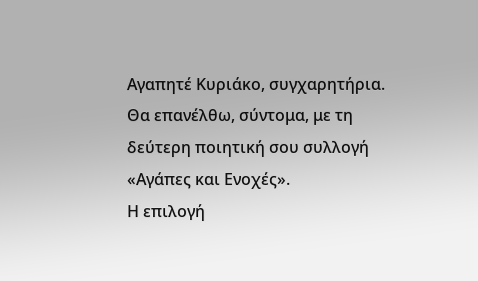Αγαπητέ Κυριάκο, συγχαρητήρια. Θα επανέλθω, σύντομα, με τη δεύτερη ποιητική σου συλλογή «Αγάπες και Ενοχές».
Η επιλογή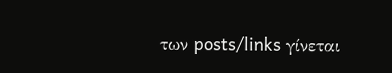των posts/links γίνεται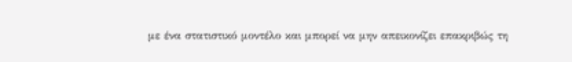με ένα στατιστικό μοντέλο και μπορεί να μην απεικονίζει επακριβώς τη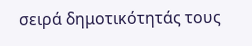σειρά δημοτικότητάς τους